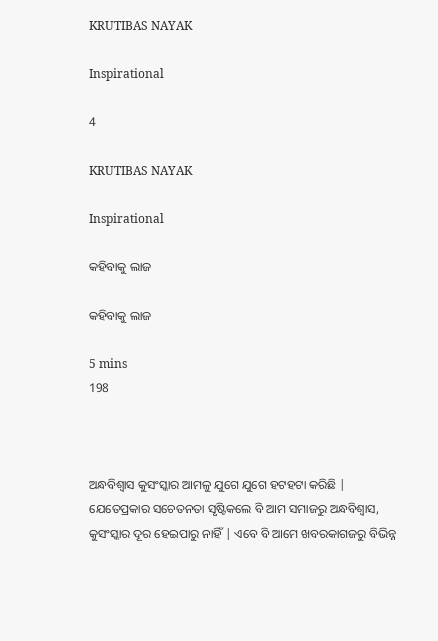KRUTIBAS NAYAK

Inspirational

4

KRUTIBAS NAYAK

Inspirational

କହିବାକୁ ଲାଜ

କହିବାକୁ ଲାଜ

5 mins
198



ଅନ୍ଧବିଶ୍ଵାସ କୁସଂସ୍କାର ଆମଳୁ ଯୁଗେ ଯୁଗେ ହଟହଟା କରିଛି | ଯେତେପ୍ରକାର ସଚେତନତା ସୃଷ୍ଟିକଲେ ବି ଆମ ସମାଜରୁ ଅନ୍ଧବିଶ୍ଵାସ, କୁସଂସ୍କାର ଦୂର ହେଇପାରୁ ନାହିଁ | ଏବେ ବି ଆମେ ଖବରକାଗଜରୁ ବିଭିନ୍ନ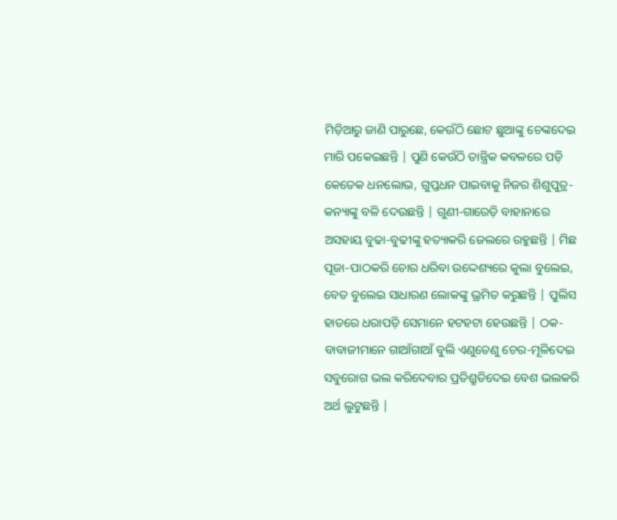ମିଡ଼ିଆରୁ ଜାଣି ପାରୁଛେ, କେଉଁଠି ଛୋଟ ଛୁଆଙ୍କୁ ଚେଙ୍କଦେଇ ମାରି ପକେଇଛନ୍ତି | ପୁଣି କେଉଁଠି ତାନ୍ତ୍ରିକ କବଳରେ ପଡ଼ି କେତେକ ଧନଲୋଭ, ଗୁପ୍ତଧନ ପାଇବାକୁ ନିଜର ଶିଶୁପୁତ୍ର-କନ୍ୟାଙ୍କୁ ବଳି ଦେଉଛନ୍ତି | ଗୁଣୀ-ଗାରେଡ଼ି ବାହାନାରେ ଅସହାୟ ବୁଢା-ବୁଢୀଙ୍କୁ ହତ୍ୟାକରି ଜେଲରେ ରହୁଛନ୍ତି | ମିଛ ପୂଜା-ପାଠକରି ଚୋର ଧରିବା ଉଦ୍ଦେଶ୍ୟରେ କୁଲା ବୁଲେଇ, ବେତ ବୁଲେଇ ସାଧାରଣ ଲୋକଙ୍କୁ ଭ୍ରମିତ କରୁଛନ୍ତି | ପୁଲିସ ହାତରେ ଧରାପଡ଼ି ସେମାନେ ହଟହଟା ହେଉଛନ୍ତି | ଠକ-ବାବାଜୀମାନେ ଗାଆଁଗାଆଁ ବୁଲି ଏଣୁତେଣୁ ଚେର-ମୂଳିଦେଇ ସବୁରୋଗ ଭଲ କରିଦେବାର ପ୍ରତିଶ୍ରୁତିଦେଇ ବେଶ ଭଲକରି ଅର୍ଥ ଲୁଟୁଛନ୍ତି |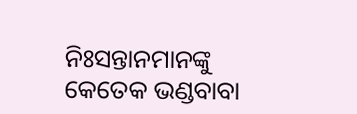ନିଃସନ୍ତାନମାନଙ୍କୁ କେତେକ ଭଣ୍ଡବାବା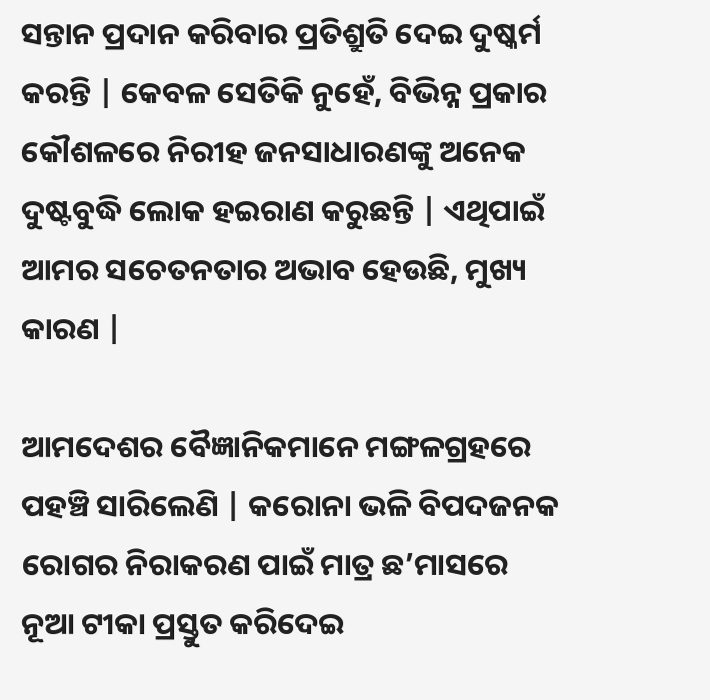ସନ୍ତାନ ପ୍ରଦାନ କରିବାର ପ୍ରତିଶ୍ରୁତି ଦେଇ ଦୁଷ୍କର୍ମ କରନ୍ତି | କେବଳ ସେତିକି ନୁହେଁ, ବିଭିନ୍ନ ପ୍ରକାର କୌଶଳରେ ନିରୀହ ଜନସାଧାରଣଙ୍କୁ ଅନେକ ଦୁଷ୍ଟବୁଦ୍ଧି ଲୋକ ହଇରାଣ କରୁଛନ୍ତି | ଏଥିପାଇଁ ଆମର ସଚେତନତାର ଅଭାବ ହେଉଛି, ମୁଖ୍ୟ କାରଣ |

ଆମଦେଶର ବୈଜ୍ଞାନିକମାନେ ମଙ୍ଗଳଗ୍ରହରେ ପହଞ୍ଚି ସାରିଲେଣି | କରୋନା ଭଳି ବିପଦଜନକ ରୋଗର ନିରାକରଣ ପାଇଁ ମାତ୍ର ଛ’ମାସରେ ନୂଆ ଟୀକା ପ୍ରସ୍ତୁତ କରିଦେଇ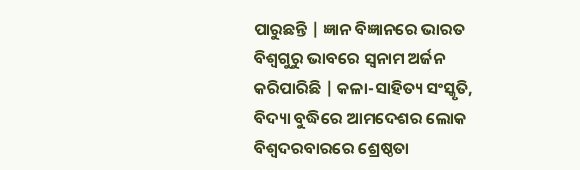ପାରୁଛନ୍ତି | ଜ୍ଞାନ ବିଜ୍ଞାନରେ ଭାରତ ବିଶ୍ଵଗୁରୁ ଭାବରେ ସ୍ଵନାମ ଅର୍ଜନ କରିପାରିଛି | କଳା-ସାହିତ୍ୟ ସଂସ୍କୃତି, ବିଦ୍ୟା ବୁଦ୍ଧିରେ ଆମଦେଶର ଲୋକ ବିଶ୍ଵଦରବାରରେ ଶ୍ରେଷ୍ଠତା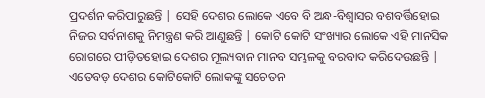ପ୍ରଦର୍ଶନ କରିପାରୁଛନ୍ତି | ସେହି ଦେଶର ଲୋକେ ଏବେ ବି ଅନ୍ଧ-ବିଶ୍ଵାସର ବଶବର୍ତ୍ତିହୋଇ ନିଜର ସର୍ବନାଶକୁ ନିମନ୍ତ୍ରଣ କରି ଆଣୁଛନ୍ତି | କୋଟି କୋଟି ସଂଖ୍ୟାର ଲୋକେ ଏହି ମାନସିକ ରୋଗରେ ପୀଡ଼ିତହୋଇ ଦେଶର ମୂଲ୍ୟବାନ ମାନବ ସମ୍ଭଳକୁ ବରବାଦ କରିଦେଉଛନ୍ତି | ଏତେବଡ଼ ଦେଶର କୋଟିକୋଟି ଲୋକଙ୍କୁ ସଚେତନ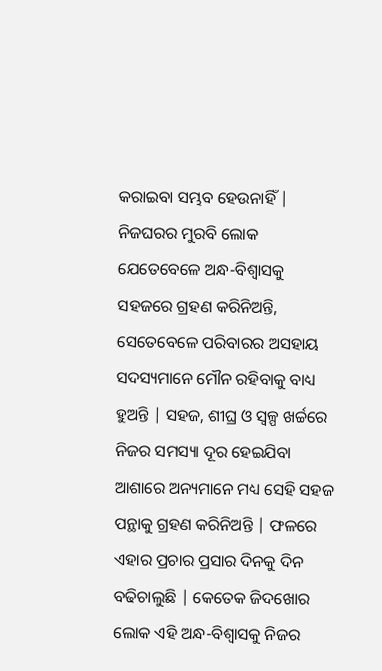କରାଇବା ସମ୍ଭବ ହେଉନାହିଁ | ନିଜଘରର ମୁରବି ଲୋକ ଯେତେବେଳେ ଅନ୍ଧ-ବିଶ୍ୱାସକୁ ସହଜରେ ଗ୍ରହଣ କରିନିଅନ୍ତି, ସେତେବେଳେ ପରିବାରର ଅସହାୟ ସଦସ୍ୟମାନେ ମୌନ ରହିବାକୁ ବାଧ୍ୟ ହୁଅନ୍ତି | ସହଜ, ଶୀଘ୍ର ଓ ସ୍ୱଳ୍ପ ଖର୍ଚ୍ଚରେ ନିଜର ସମସ୍ୟା ଦୂର ହେଇଯିବା ଆଶାରେ ଅନ୍ୟମାନେ ମଧ୍ୟ ସେହି ସହଜ ପନ୍ଥାକୁ ଗ୍ରହଣ କରିନିଅନ୍ତି | ଫଳରେ ଏହାର ପ୍ରଚାର ପ୍ରସାର ଦିନକୁ ଦିନ ବଢିଚାଲୁଛି | କେତେକ ଜିଦଖୋର ଲୋକ ଏହି ଅନ୍ଧ-ବିଶ୍ୱାସକୁ ନିଜର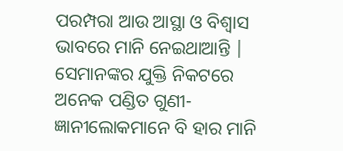ପରମ୍ପରା ଆଉ ଆସ୍ଥା ଓ ବିଶ୍ଵାସ ଭାବରେ ମାନି ନେଇଥାଆନ୍ତି | ସେମାନଙ୍କର ଯୁକ୍ତି ନିକଟରେ ଅନେକ ପଣ୍ଡିତ ଗୁଣୀ-ଜ୍ଞାନୀଲୋକମାନେ ବି ହାର ମାନି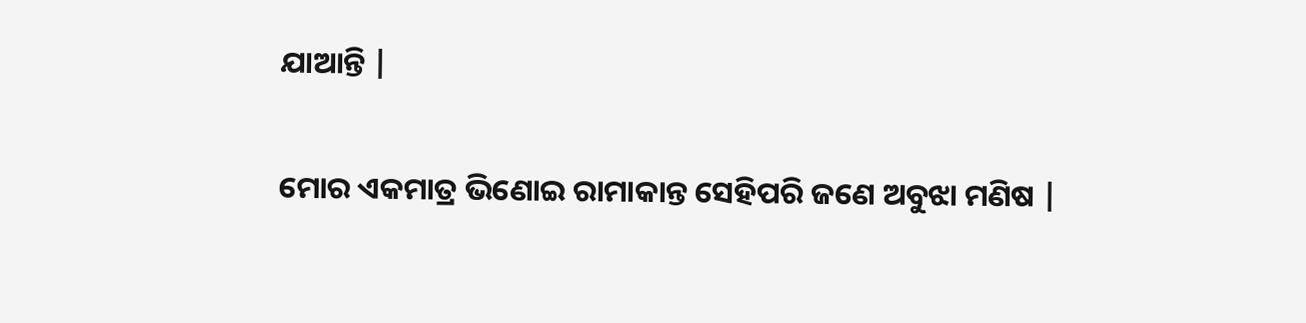ଯାଆନ୍ତି |

ମୋର ଏକମାତ୍ର ଭିଣୋଇ ରାମାକାନ୍ତ ସେହିପରି ଜଣେ ଅବୁଝା ମଣିଷ |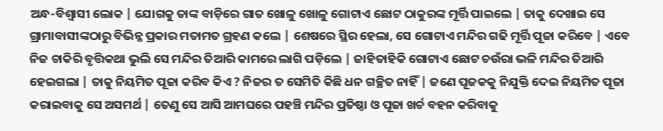ଅନ୍ଧ-ବିଶ୍ଵାସୀ ଲୋକ | ଯୋଗକୁ ତାଙ୍କ ବାଡ଼ିରେ ଗାତ ଖୋଳୁ ଖୋଳୁ ଗୋଟାଏ ଛୋଟ ଠାକୁରଙ୍କ ମୂର୍ତ୍ତି ପାଇଲେ | ତାକୁ ଦେଖାଇ ସେ ଗ୍ରାମାବାସୀଙ୍କଠାରୁ ବିଭିନ୍ନ ପ୍ରକାର ମତାମତ ଗ୍ରହଣ କଲେ | ଶେଷରେ ସ୍ଥିର ହେଲା, ସେ ଗୋଟାଏ ମନ୍ଦିର ଗଢି ମୂର୍ତ୍ତି ପୂଜା କରିବେ | ଏବେ ନିଜ ଚାକିରି ବୃତ୍ତିକଥା ଭୁଲି ସେ ମନ୍ଦିର ତିଆରି କାମରେ ଲାଗି ପଡ଼ିଲେ | ଜାହିତାହିକି ଗୋଟାଏ ଛୋଟ ଚଉଁରା ଭଳି ମନ୍ଦିର ତିଆରି ହେଇଗଲା | ତାକୁ ନିୟମିତ ପୂଜା କରିବ କିଏ ? ନିଜର ତ ସେମିତି କିଛି ଧନ ଗଚ୍ଛିତ ନାହିଁ | ଜଣେ ପୂଜକକୁ ନିଯୁକ୍ତି ଦେଇ ନିୟମିତ ପୂଜା କରାଇବାକୁ ସେ ଅସମର୍ଥ | ତେଣୁ ସେ ଆସି ଆମଘରେ ପହଞ୍ଚି ମନ୍ଦିର ପ୍ରତିଷ୍ଠା ଓ ପୂଜା ଖର୍ଚ ବହନ କରିବାକୁ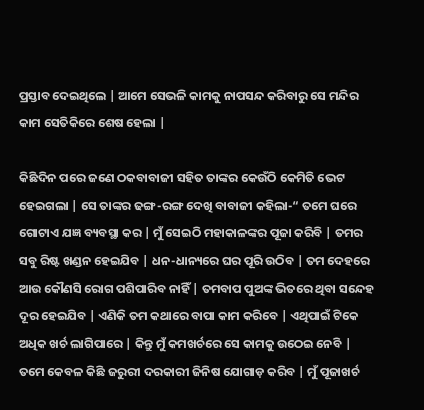ପ୍ରସ୍ତାବ ଦେଇଥିଲେ | ଆମେ ସେଭଳି କାମକୁ ନାପସନ୍ଦ କରିବାରୁ ସେ ମନ୍ଦିର କାମ ସେତିକିରେ ଶେଷ ହେଲା |

କିଛିଦିନ ପରେ ଜଣେ ଠକବାବାଜୀ ସହିତ ତାଙ୍କର କେଉଁଠି କେମିତି ଭେଟ ହେଇଗଲା | ସେ ତାଙ୍କର ଢଙ୍ଗ-ରଙ୍ଗ ଦେଖି ବାବାଜୀ କହିଲା-“ ତମେ ଘରେ ଗୋଟାଏ ଯଜ୍ଞ ବ୍ୟବସ୍ଥା କର | ମୁଁ ସେଇଠି ମହାକାଳଙ୍କର ପୂଜା କରିବି | ତମର ସବୁ ରିଷ୍ଟ ଖଣ୍ଡନ ହେଇଯିବ | ଧନ-ଧାନ୍ୟରେ ଘର ପୂରି ଉଠିବ | ତମ ଦେହରେ ଆଉ କୌଣସି ରୋଗ ପଶିପାରିବ ନାହିଁ | ତମବାପ ପୁଅଙ୍କ ଭିତରେ ଥିବା ସନ୍ଦେହ ଦୂର ହେଇଯିବ | ଏଣିକି ତମ କଥାରେ ବାପା କାମ କରିବେ | ଏଥିପାଇଁ ଟିକେ ଅଧିକ ଖର୍ଚ ଲାଗିପାରେ | କିନ୍ତୁ ମୁଁ କମଖର୍ଚରେ ସେ କାମକୁ ଉଠେଇ ନେବି | ତମେ କେବଳ କିଛି ଜରୁରୀ ଦରକାରୀ ଜିନିଷ ଯୋଗାଡ଼ କରିବ | ମୁଁ ପୂଜାଖର୍ଚ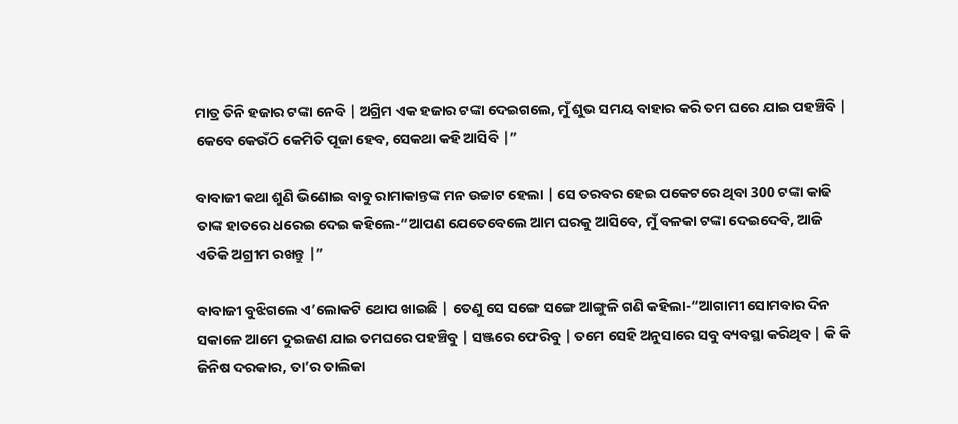ମାତ୍ର ତିନି ହଜାର ଟଙ୍କା ନେବି | ଅଗ୍ରିମ ଏକ ହଜାର ଟଙ୍କା ଦେଇଗଲେ, ମୁଁ ଶୁଭ ସମୟ ବାହାର କରି ତମ ଘରେ ଯାଇ ପହଞ୍ଚିବି | କେବେ କେଉଁଠି କେମିତି ପୂଜା ହେବ, ସେକଥା କହି ଆସିବି |”

ବାବାଜୀ କଥା ଶୁଣି ଭିଣୋଇ ବାବୁ ରାମାକାନ୍ତଙ୍କ ମନ ଉଚ୍ଚାଟ ହେଲା | ସେ ତରବର ହେଇ ପକେଟରେ ଥିବା 300 ଟଙ୍କା କାଢି ତାଙ୍କ ହାତରେ ଧରେଇ ଦେଇ କହିଲେ-“ଆପଣ ଯେତେବେଲେ ଆମ ଘରକୁ ଆସିବେ, ମୁଁ ବଳକା ଟଙ୍କା ଦେଇଦେବି, ଆଜି ଏତିକି ଅଗ୍ରୀମ ରଖନ୍ତୁ |”

ବାବାଜୀ ବୁଝିଗଲେ ଏ’ଲୋକଟି ଥୋପ ଖାଇଛି | ତେଣୁ ସେ ସଙ୍ଗେ ସଙ୍ଗେ ଆଙ୍ଗୁଳି ଗଣି କହିଲା-“ଆଗାମୀ ସୋମବାର ଦିନ ସକାଳେ ଆମେ ଦୁଇଜଣ ଯାଇ ତମଘରେ ପହଞ୍ଚିବୁ | ସଞ୍ଜରେ ଫେରିବୁ | ତମେ ସେହି ଅନୁସାରେ ସବୁ ବ୍ୟବସ୍ଥା କରିଥିବ | କି କି ଜିନିଷ ଦରକାର, ତା’ର ତାଲିକା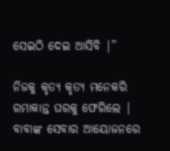ସେଇଠି ଦେଇ ଆସିବି |”

ନିଜକୁ କୃତ୍ୟ କୃତ୍ୟ ମନେକରି ରମାକାନ୍ତ ଘରକୁ ଫେରିଲେ | ବାବାଙ୍କ ସେବାର ଆୟୋଜନରେ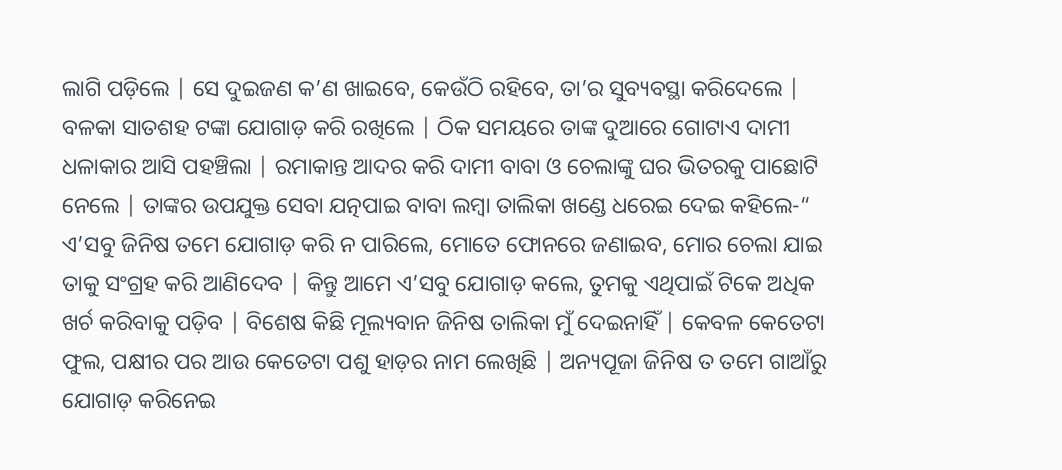ଲାଗି ପଡ଼ିଲେ | ସେ ଦୁଇଜଣ କ’ଣ ଖାଇବେ, କେଉଁଠି ରହିବେ, ତା’ର ସୁବ୍ୟବସ୍ଥା କରିଦେଲେ | ବଳକା ସାତଶହ ଟଙ୍କା ଯୋଗାଡ଼ କରି ରଖିଲେ | ଠିକ ସମୟରେ ତାଙ୍କ ଦୁଆରେ ଗୋଟାଏ ଦାମୀ ଧଳାକାର ଆସି ପହଞ୍ଚିଲା | ରମାକାନ୍ତ ଆଦର କରି ଦାମୀ ବାବା ଓ ଚେଲାଙ୍କୁ ଘର ଭିତରକୁ ପାଛୋଟି ନେଲେ | ତାଙ୍କର ଉପଯୁକ୍ତ ସେବା ଯତ୍ନପାଇ ବାବା ଲମ୍ବା ତାଲିକା ଖଣ୍ଡେ ଧରେଇ ଦେଇ କହିଲେ-“ ଏ’ସବୁ ଜିନିଷ ତମେ ଯୋଗାଡ଼ କରି ନ ପାରିଲେ, ମୋତେ ଫୋନରେ ଜଣାଇବ, ମୋର ଚେଲା ଯାଇ ତାକୁ ସଂଗ୍ରହ କରି ଆଣିଦେବ | କିନ୍ତୁ ଆମେ ଏ’ସବୁ ଯୋଗାଡ଼ କଲେ, ତୁମକୁ ଏଥିପାଇଁ ଟିକେ ଅଧିକ ଖର୍ଚ କରିବାକୁ ପଡ଼ିବ | ବିଶେଷ କିଛି ମୂଲ୍ୟବାନ ଜିନିଷ ତାଲିକା ମୁଁ ଦେଇନାହିଁ | କେବଳ କେତେଟା ଫୁଲ, ପକ୍ଷୀର ପର ଆଉ କେତେଟା ପଶୁ ହାଡ଼ର ନାମ ଲେଖିଛି | ଅନ୍ୟପୂଜା ଜିନିଷ ତ ତମେ ଗାଆଁରୁ ଯୋଗାଡ଼ କରିନେଇ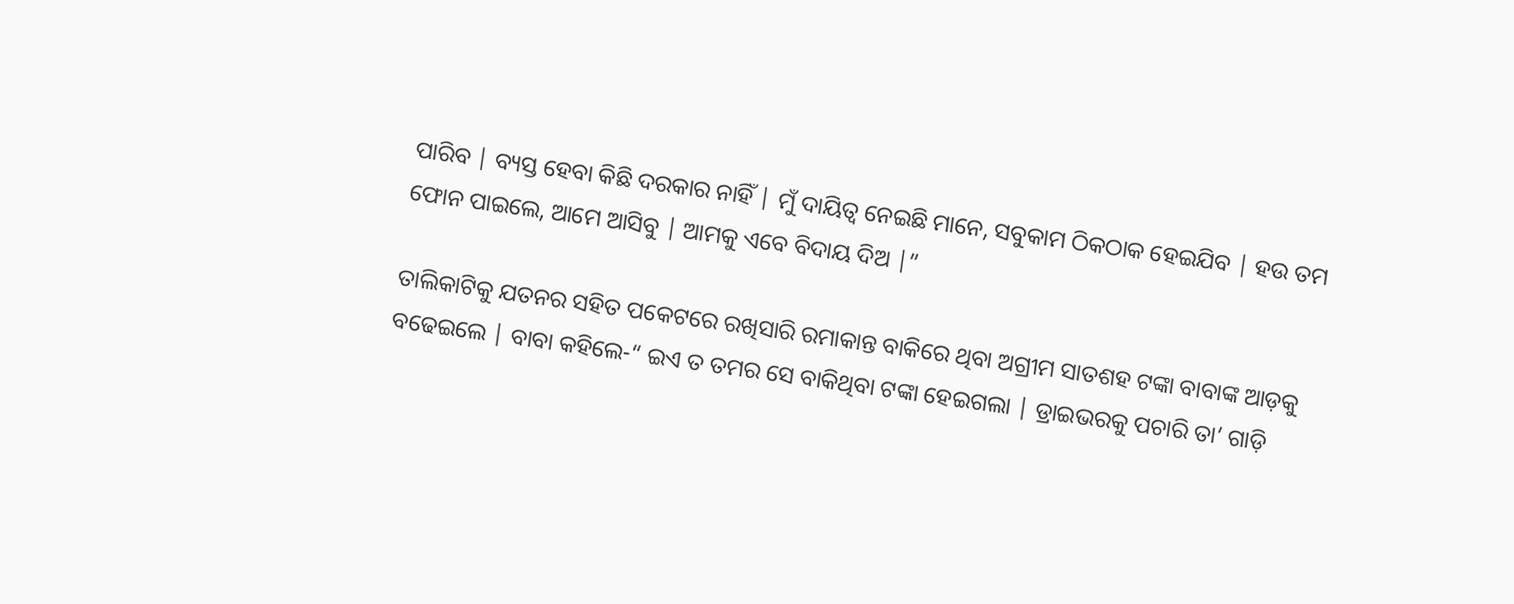ପାରିବ | ବ୍ୟସ୍ତ ହେବା କିଛି ଦରକାର ନାହିଁ | ମୁଁ ଦାୟିତ୍ଵ ନେଇଛି ମାନେ, ସବୁକାମ ଠିକଠାକ ହେଇଯିବ | ହଉ ତମ ଫୋନ ପାଇଲେ, ଆମେ ଆସିବୁ | ଆମକୁ ଏବେ ବିଦାୟ ଦିଅ |”

ତାଲିକାଟିକୁ ଯତନର ସହିତ ପକେଟରେ ରଖିସାରି ରମାକାନ୍ତ ବାକିରେ ଥିବା ଅଗ୍ରୀମ ସାତଶହ ଟଙ୍କା ବାବାଙ୍କ ଆଡ଼କୁ ବଢେଇଲେ | ବାବା କହିଲେ-“ ଇଏ ତ ତମର ସେ ବାକିଥିବା ଟଙ୍କା ହେଇଗଲା | ଡ୍ରାଇଭରକୁ ପଚାରି ତା’ ଗାଡ଼ି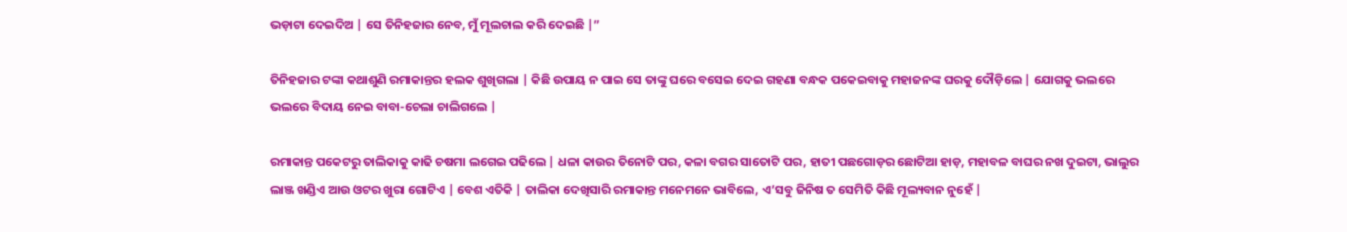ଭଡ଼ାଟା ଦେଇଦିଅ | ସେ ତିନିହଜାର ନେବ, ମୁଁ ମୂଲଚାଲ କରି ଦେଇଛି |”

ତିନିହଜାର ଟଙ୍କା କଥାଶୁଣି ରମାକାନ୍ତର ହଲକ ଶୁଖିଗଲା | କିଛି ଉପାୟ ନ ପାଇ ସେ ତାଙ୍କୁ ଘରେ ବସେଇ ଦେଇ ଗହଣା ବନ୍ଧକ ପକେଇବାକୁ ମହାଜନଙ୍କ ଘରକୁ ଦୌଡ଼ିଲେ | ଯୋଗକୁ ଭଲରେ ଭଲରେ ବିଦାୟ ନେଇ ବାବା-ଚେଲା ଚାଲିଗଲେ |

ରମାକାନ୍ତ ପକେଟରୁ ତାଲିକାକୁ କାଢି ଚଷମା ଲଗେଇ ପଢିଲେ | ଧଳା କାଉର ତିନୋଟି ପର, କଳା ବଗର ସାତୋଟି ପର, ହାତୀ ପଛଗୋଡ଼ର ଛୋଟିଆ ହାଡ଼, ମହାବଳ ବାଘର ନଖ ଦୁଇଟା, ଭାଲୁର ଲାଞ୍ଜ ଖଣ୍ଡିଏ ଆଉ ଓଟର ଖୁରା ଗୋଟିଏ | ବେଶ ଏତିକି | ତାଲିକା ଦେଖିସାରି ରମାକାନ୍ତ ମନେମନେ ଭାବିଲେ, ଏ’ସବୁ ଜିନିଷ ତ ସେମିତି କିଛି ମୂଲ୍ୟବାନ ନୁହେଁ |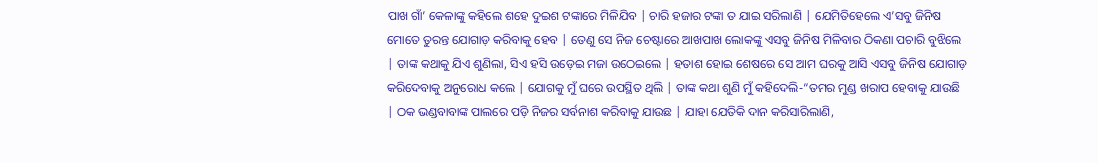ପାଖ ଗାଁ’ କେଳାଙ୍କୁ କହିଲେ ଶହେ ଦୁଇଶ ଟଙ୍କାରେ ମିଳିଯିବ | ଚାରି ହଜାର ଟଙ୍କା ତ ଯାଇ ସରିଲାଣି | ଯେମିତିହେଲେ ଏ’ସବୁ ଜିନିଷ ମୋତେ ତୁରନ୍ତ ଯୋଗାଡ଼ କରିବାକୁ ହେବ | ତେଣୁ ସେ ନିଜ ଚେଷ୍ଟାରେ ଆଖପାଖ ଲୋକଙ୍କୁ ଏସବୁ ଜିନିଷ ମିଳିବାର ଠିକଣା ପଚାରି ବୁଝିଲେ | ତାଙ୍କ କଥାକୁ ଯିଏ ଶୁଣିଲା, ସିଏ ହସି ଉଡ଼େଇ ମଜା ଉଠେଇଲେ | ହତାଶ ହୋଇ ଶେଷରେ ସେ ଆମ ଘରକୁ ଆସି ଏସବୁ ଜିନିଷ ଯୋଗାଡ଼ କରିଦେବାକୁ ଅନୁରୋଧ କଲେ | ଯୋଗକୁ ମୁଁ ଘରେ ଉପସ୍ଥିତ ଥିଲି | ତାଙ୍କ କଥା ଶୁଣି ମୁଁ କହିଦେଲି-“ତମର ମୁଣ୍ଡ ଖରାପ ହେବାକୁ ଯାଉଛି | ଠକ ଭଣ୍ଡବାବାଙ୍କ ପାଲରେ ପଡ଼ି ନିଜର ସର୍ବନାଶ କରିବାକୁ ଯାଉଛ | ଯାହା ଯେତିକି ଦାନ କରିସାରିଲାଣି,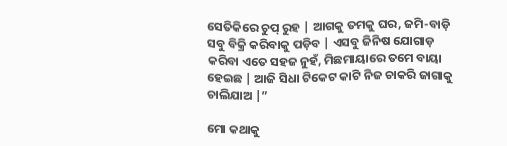ସେତିକିରେ ଚୁପ୍ ରୁହ | ଆଗକୁ ତମକୁ ଘର, ଜମି-ବାଡ଼ି ସବୁ ବିକ୍ରି କରିବାକୁ ପଡ଼ିବ | ଏସବୁ ଜିନିଷ ଯୋଗାଡ଼ କରିବା ଏତେ ସହଜ ନୁହଁ, ମିଛମାୟାରେ ତମେ ବାୟା ହେଇଛ | ଆଜି ସିଧା ଟିକେଟ କାଟି ନିଜ ଚାକରି ଜାଗାକୁ ଚାଲିଯାଅ |”

ମୋ କଥାକୁ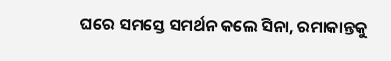ଘରେ ସମସ୍ତେ ସମର୍ଥନ କଲେ ସିନା, ରମାକାନ୍ତକୁ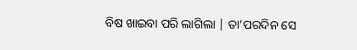ବିଷ ଖାଇବା ପରି ଲାଗିଲା | ତା’ପରଦିନ ସେ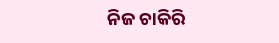ନିଜ ଚାକିରି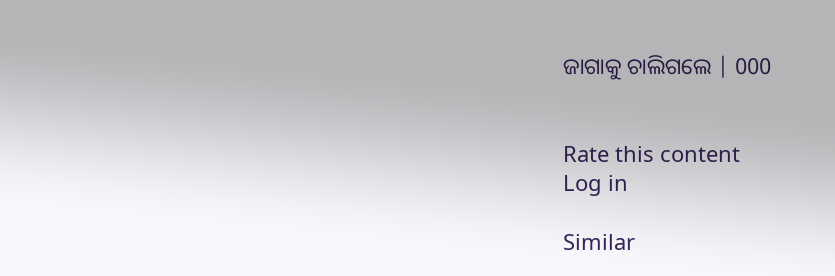ଜାଗାକୁ ଚାଲିଗଲେ | 000


Rate this content
Log in

Similar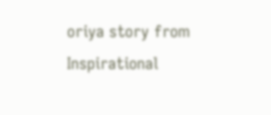oriya story from Inspirational